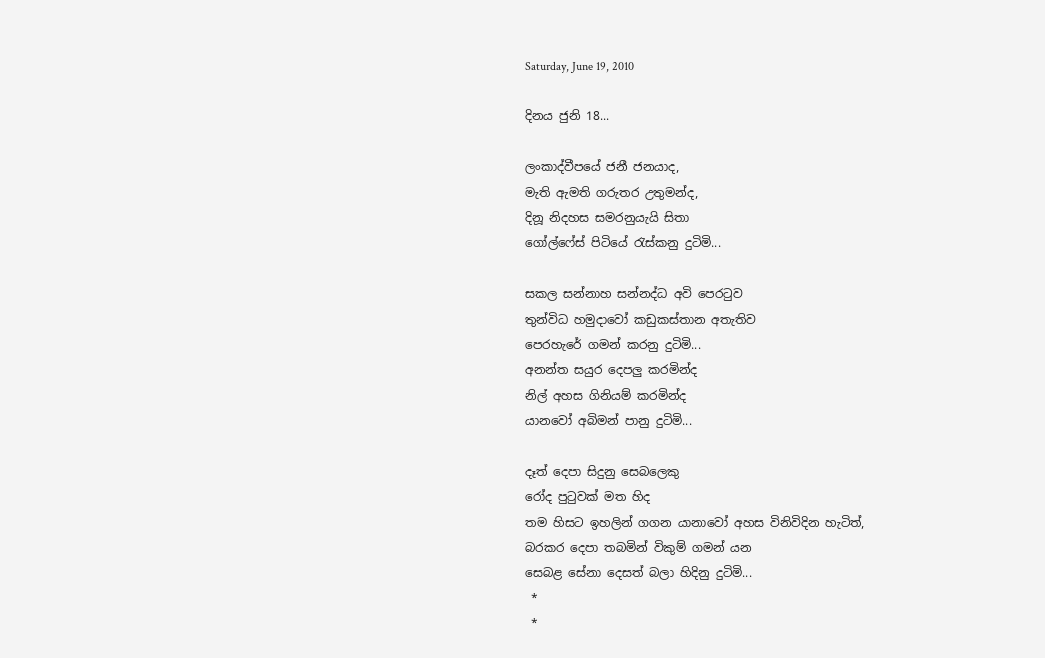Saturday, June 19, 2010

දිනය ජුනි 18...

ලංකාද්වීපයේ ජනී ජනයාද,
මැති ඇමති ගරුතර උතුමන්ද,
දිනූ නිදහස සමරනුයැයි සිතා
ගෝල්ෆේස් පිටියේ රැස්කනු දුටිමි...

සකල සන්නාහ සන්නද්ධ අවි පෙරටුව
තුන්විධ හමුදාවෝ කඩුකස්තාන අතැතිව
පෙරහැරේ ගමන් කරනු දුටිමි...
අනන්ත සයුර දෙපලු කරමින්ද
නිල් අහස ගිනියම් කරමින්ද
යානවෝ අබිමන් පානු දුටිමි...

දෑත් දෙපා සිදුනු සෙබලෙකු
රෝද පුටුවක් මත හිද
තම හිසට ඉහලින් ගගන යානාවෝ අහස විනිවිදින හැටිත්,
බරකර දෙපා තබමින් විකුම් ගමන් යන
සෙබළ සේනා දෙසත් බලා හිදිනු දුටිමි...
 *
 *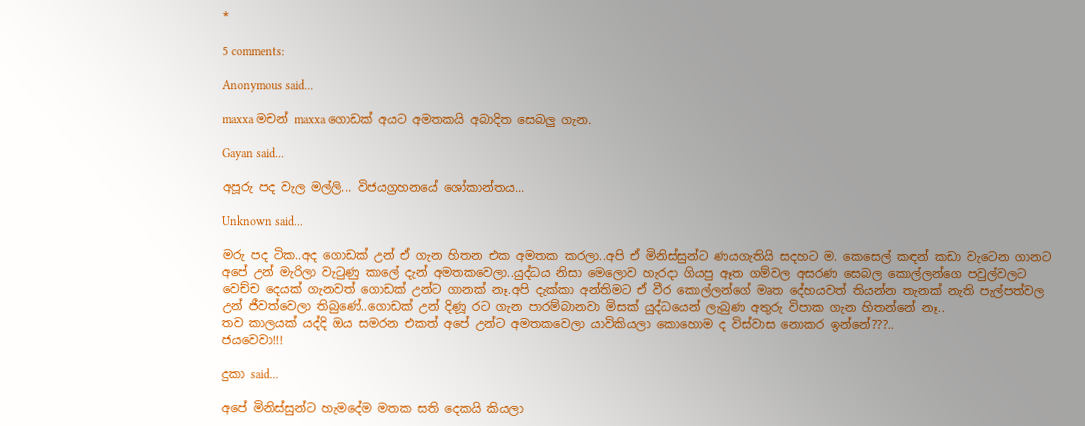*

5 comments:

Anonymous said...

maxxa මචන් maxxa ගොඩක් අයට අමතකයි අබාදිත සෙබලු ගැන.

Gayan said...

අපූරු පද වැල මල්ලි... විජයග්‍රහනයේ ශෝකාන්තය...

Unknown said...

මරු පද ටික..අද ගොඩක් උන් ඒ ගැන හිතන එක අමතක කරලා..අපි ඒ මිනිස්සුන්ට ණයගැතියි සදහට ම. කෙසෙල් කඳන් කඩා වැටෙන ගානට අපේ උන් මැරිලා වැටුණු කාලේ දැන් අමතකවෙලා..යුද්ධය නිසා මෙලොව හැරදා ගියපු ඈත ගම්වල අසරණ සෙබල කොල්ලන්ගෙ පවුල්වලට වෙච්ච දෙයක් ගැනවත් ගොඩක් උන්ට ගානක් නෑ.අපි දැක්කා අන්තිමට ඒ වීර කොල්ලන්ගේ මෘත දේහයවත් තියන්න තැනක් නැති පැල්පත්වල උන් ජීවත්වෙලා තිබුණේ..ගොඩක් උන් දිණූ රට ගැන පාරම්බානවා මිසක් යුද්ධයෙන් ලැබුණ අතුරු විපාක ගැන හිතන්නේ නෑ..
තව කාලයක් යද්දි ඔය සමරන එකත් අපේ උන්ට අමතකවෙලා යාවිකියලා කොහොම ද විස්වාස නොකර ඉන්නේ???..
ජයවෙවා!!!

දුකා said...

අපේ මිනිස්සුන්ට හැමදේම මතක සති දෙකයි කියලා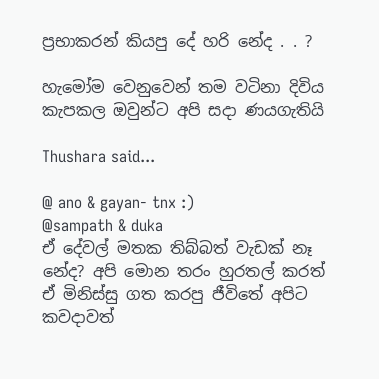ප්‍රභාකරන් කියපු දේ හරි නේද . . ?

හැමෝම වෙනුවෙන් තම වටිනා දිවිය කැපකල ඔවුන්ට අපි සදා ණයගැතියි

Thushara said...

@ ano & gayan- tnx :)
@sampath & duka
ඒ දේවල් මතක තිබ්බත් වැඩක් නෑ නේද? අපි මොන තරං හුරතල් කරත් ඒ මිනිස්සු ගත කරපු ජීවිතේ අපිට කවදාවත්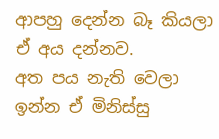ආපහු දෙන්න බෑ කියලා ඒ අය දන්නව.
අත පය නැති වෙලා ඉන්න ඒ මිනිස්සු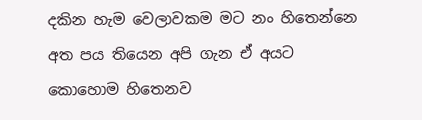දකින හැම වෙලාවකම මට නං හිතෙන්නෙ අත පය තියෙන අපි ගැන ඒ අයට කොහොම හිතෙනව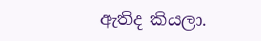ඇතිද කියලා.